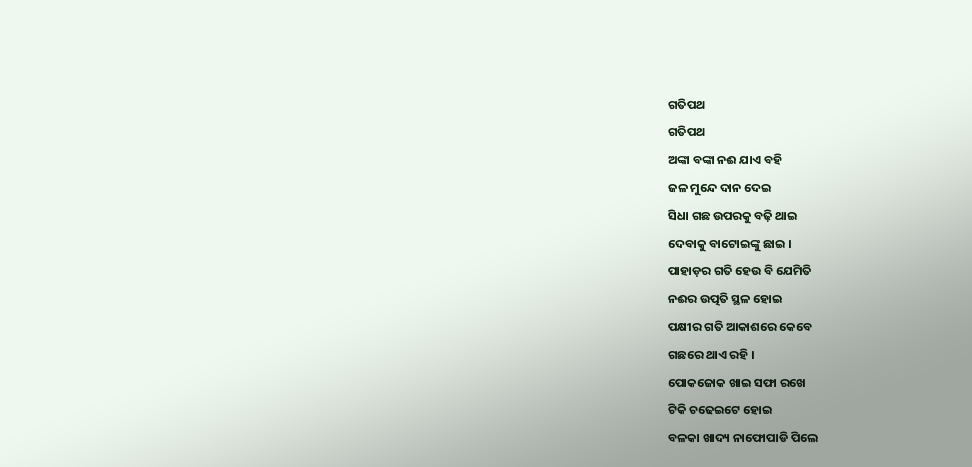ଗତିପଥ
ଗତିପଥ
ଅଙ୍କା ବଙ୍କା ନଈ ଯାଏ ବହି
ଜଳ ମୁନ୍ଦେ ଦାନ ଦେଇ
ସିଧା ଗଛ ଉପରକୁ ବଢ଼ି ଥାଇ
ଦେବାକୁ ବାଟୋଇଙ୍କୁ ଛାଇ ।
ପାହାଡ଼ର ଗତି ହେଉ ବି ଯେମିତି
ନଈର ଉତ୍ପତି ସ୍ଥଳ ହୋଇ
ପକ୍ଷୀର ଗତି ଆକାଶରେ କେବେ
ଗଛରେ ଥାଏ ରହି ।
ପୋକଜୋକ ଖାଇ ସଫା ରଖେ
ଟିକି ଚଢେଇଟେ ହୋଇ
ବଳକା ଖାଦ୍ୟ ନାଫୋପାଡି ପିଲେ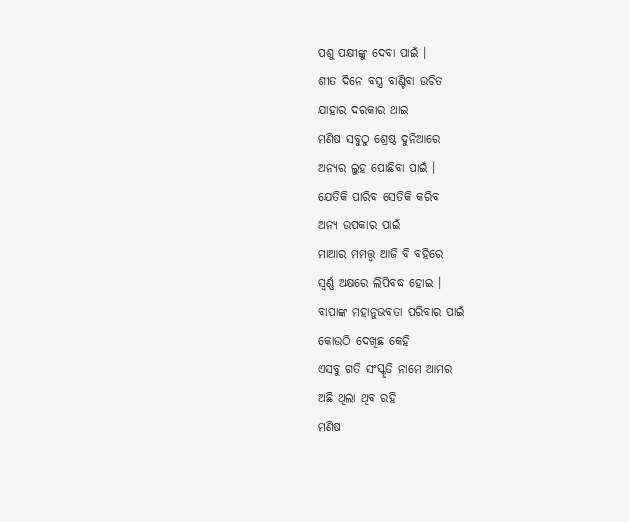ପଶୁ ପକ୍ଷୀଙ୍କୁ ଦେବା ପାଇଁ ।
ଶୀତ ଦିନେ ବସ୍ତ୍ର ବାଣ୍ଟିବା ଉଚିତ
ଯାହାର ଦରକାର ଥାଇ
ମଣିଷ ସବୁଠୁ ଶ୍ରେଷ୍ଠ ଦୁନିଆରେ
ଅନ୍ୟର ଲୁହ ପୋଛିବା ପାଇଁ ।
ଯେତିକି ପାରିବ ସେତିକି କରିବ
ଅନ୍ୟ ଉପକାର ପାଇଁ
ମାଆର ମମତ୍ତ୍ୱ ଆଜି ବି ବହିରେ
ସ୍ବର୍ଣ୍ଣ ଅକ୍ଷରେ ଲିପିବଦ୍ଧ ହୋଇ ।
ବାପାଙ୍କ ମହାନୁଭବତା ପରିବାର ପାଇଁ
କୋଉଠି ଦେଖିଛ କେହି
ଏସବୁ ଗତି ସଂସ୍କୃତି ନାମେ ଆମର
ଅଛି ଥିଲା ଥିବ ରହି
ମଣିଷ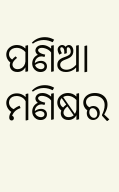ପଣିଆ ମଣିଷର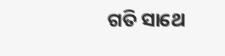ଗତି ସାଥେ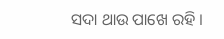ସଦା ଥାଉ ପାଖେ ରହି ।